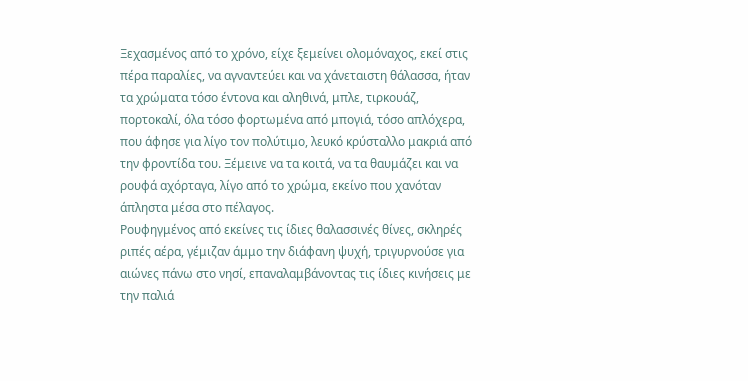Ξεχασμένος από το χρόνο, είχε ξεμείνει ολομόναχος, εκεί στις πέρα παραλίες, να αγναντεύει και να χάνεταιστη θάλασσα, ήταν τα χρώματα τόσο έντονα και αληθινά, μπλε, τιρκουάζ, πορτοκαλί, όλα τόσο φορτωμένα από μπογιά, τόσο απλόχερα, που άφησε για λίγο τον πολύτιμο, λευκό κρύσταλλο μακριά από την φροντίδα του. Ξέμεινε να τα κοιτά, να τα θαυμάζει και να ρουφά αχόρταγα, λίγο από το χρώμα, εκείνο που χανόταν άπληστα μέσα στο πέλαγος.
Ρουφηγμένος από εκείνες τις ίδιες θαλασσινές θίνες, σκληρές ριπές αέρα, γέμιζαν άμμο την διάφανη ψυχή, τριγυρνούσε για αιώνες πάνω στο νησί, επαναλαμβάνοντας τις ίδιες κινήσεις με την παλιά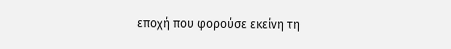εποχή που φορούσε εκείνη τη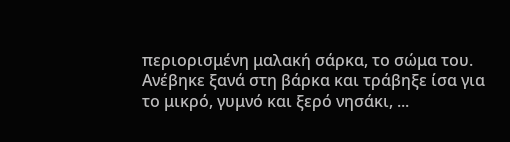περιορισμένη μαλακή σάρκα, το σώμα του.
Ανέβηκε ξανά στη βάρκα και τράβηξε ίσα για το μικρό, γυμνό και ξερό νησάκι, ...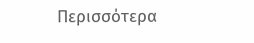Περισσότερα